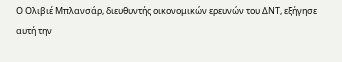Ο Ολιβιέ Μπλανσάρ, διευθυντής οικονομικών ερευνών του ΔΝΤ, εξήγησε αυτή την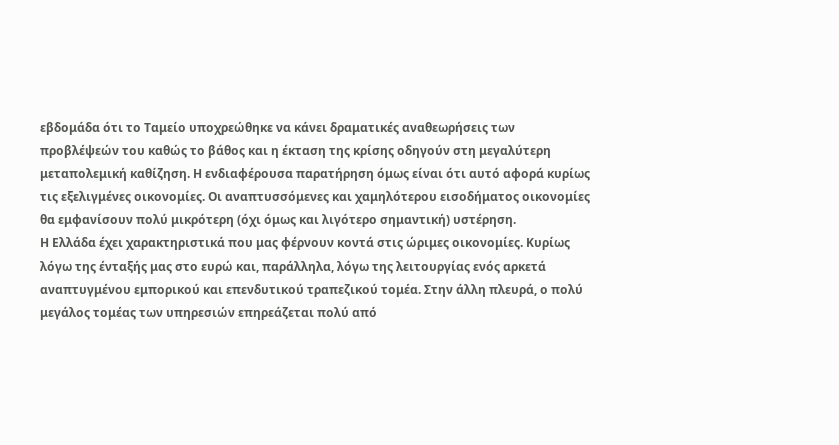εβδομάδα ότι το Ταμείο υποχρεώθηκε να κάνει δραματικές αναθεωρήσεις των προβλέψεών του καθώς το βάθος και η έκταση της κρίσης οδηγούν στη μεγαλύτερη μεταπολεμική καθίζηση. Η ενδιαφέρουσα παρατήρηση όμως είναι ότι αυτό αφορά κυρίως τις εξελιγμένες οικονομίες. Οι αναπτυσσόμενες και χαμηλότερου εισοδήματος οικονομίες θα εμφανίσουν πολύ μικρότερη (όχι όμως και λιγότερο σημαντική) υστέρηση.
Η Ελλάδα έχει χαρακτηριστικά που μας φέρνουν κοντά στις ώριμες οικονομίες. Κυρίως λόγω της ένταξής μας στο ευρώ και, παράλληλα, λόγω της λειτουργίας ενός αρκετά αναπτυγμένου εμπορικού και επενδυτικού τραπεζικού τομέα. Στην άλλη πλευρά, ο πολύ μεγάλος τομέας των υπηρεσιών επηρεάζεται πολύ από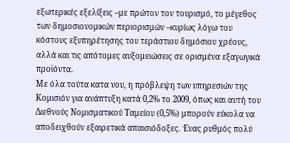εξωτερικές εξελίξεις –με πρώτον τον τουρισμό, το μέγεθος των δημοσιονομικών περιορισμών –κυρίως λόγω του κόστους εξυπηρέτησης του τεράστιου δημόσιου χρέους, αλλά και τις απότομες αυξομειώσεις σε ορισμένα εξαγωγικά προϊόντα.
Με όλα τούτα κατα νου, η πρόβλεψη των υπηρεσιών της Κομισιόν για ανάπτυξη κατά 0,2% το 2009, όπως και αυτή του Διεθνούς Νομισματικού Ταμείου (0,5%) μπορούν εύκολα να αποδειχθούν εξαιρετικά απαισιόδοξες. Ένας ρυθμός πολύ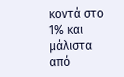κοντά στο 1% και μάλιστα από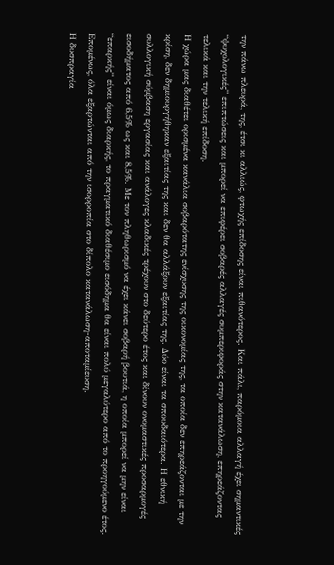την πάνω πλευρά, της, έτσι κι αλλιώς, φτωχής επίδοσης είναι πιθανότερος. Και πάλι, παρόμοια αλλαγή έχει σημαντικές “ψυχολογικές” επιπτώσεις και μπορεί να επιφέρει σοβαρές αλλαγές συμπεριφοράς στην κατανάλωση, επηρεάζοντας τελικά και την τελική επίδοση.
Η χώρα μας διαθέτει ορισμένα κανάλια σοβαρότατης ενίσχυσης της οικονομίας της, τα οποία δεν επηρεάζονται με την κρίση, δεν δημιουργήθηκαν εξαιτίας της και δεν θα αλλάξουν εξαιτίας της. Δύο είναι τα σπουδαιότερα. Η εθνική συλλογική σύμβαση εργασίας και ανάλογες κλαδικές τρέχουν στο δεύτερο έτος και δίνουν ονομαστικές προσαρμογές εισοδήματος από 6,5% ως και 8,5%. Με τον πληθωρισμό να έχει κάνει σοβαρή βουτιά, η οποία μπορεί να μην είναι “επαρκής” είναι όμως διαρκής, το πραγματικό διαθέσιμο εισόδημα θα είναι πολύ μεγαλύτερο από το προηγούμενο έτος. Επομένως, όλα εξαρτώνται από την ισορροπία στο δίπολο κατανάλωση-αποταμίευση.
Η δυσπραγία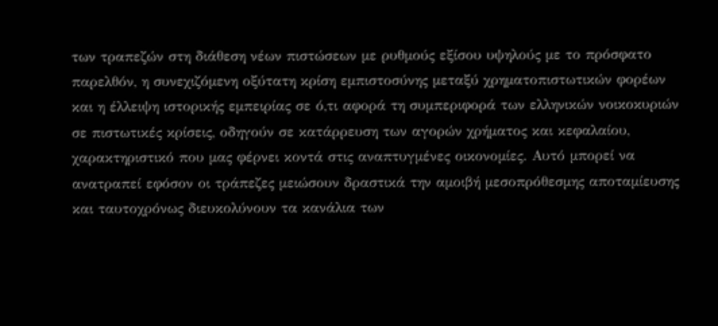των τραπεζών στη διάθεση νέων πιστώσεων με ρυθμούς εξίσου υψηλούς με το πρόσφατο παρελθόν, η συνεχιζόμενη οξύτατη κρίση εμπιστοσύνης μεταξύ χρηματοπιστωτικών φορέων και η έλλειψη ιστορικής εμπειρίας σε ό,τι αφορά τη συμπεριφορά των ελληνικών νοικοκυριών σε πιστωτικές κρίσεις, οδηγούν σε κατάρρευση των αγορών χρήματος και κεφαλαίου, χαρακτηριστικό που μας φέρνει κοντά στις αναπτυγμένες οικονομίες. Αυτό μπορεί να ανατραπεί εφόσον οι τράπεζες μειώσουν δραστικά την αμοιβή μεσοπρόθεσμης αποταμίευσης και ταυτοχρόνως διευκολύνουν τα κανάλια των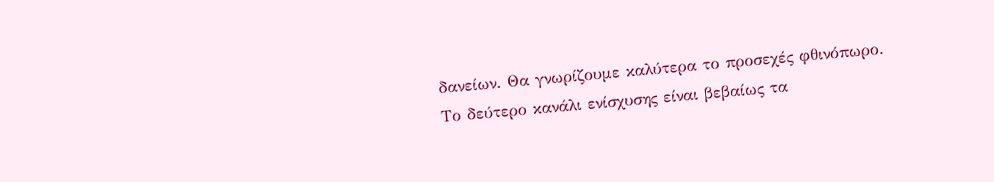δανείων. Θα γνωρίζουμε καλύτερα το προσεχές φθινόπωρο.
Το δεύτερο κανάλι ενίσχυσης είναι βεβαίως τα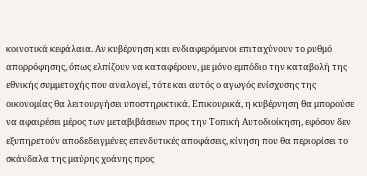κοινοτικά κεφάλαια. Αν κυβέρνηση και ενδιαφερόμενοι επιταχύνουν το ρυθμό απορρόφησης, όπως ελπίζουν να καταφέρουν, με μόνο εμπόδιο την καταβολή της εθνικής συμμετοχής που αναλογεί, τότε και αυτός ο αγωγός ενίσχυσης της οικονομίας θα λειτουργήσει υποστηρικτικά. Επικουρικά, η κυβέρνηση θα μπορούσε να αφαιρέσει μέρος των μεταβιβάσεων προς την Τοπική Αυτοδιοίκηση, εφόσον δεν εξυπηρετούν αποδεδειγμένες επενδυτικές αποφάσεις, κίνηση που θα περιορίσει το σκάνδαλα της μαύρης χοάνης προς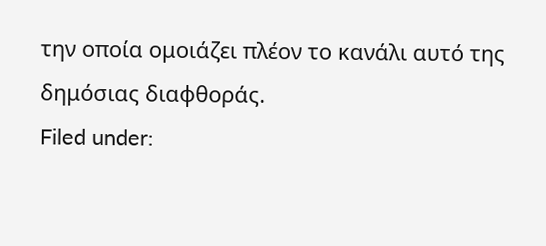την οποία ομοιάζει πλέον το κανάλι αυτό της δημόσιας διαφθοράς.
Filed under: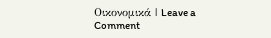Οικονομικά | Leave a Comment